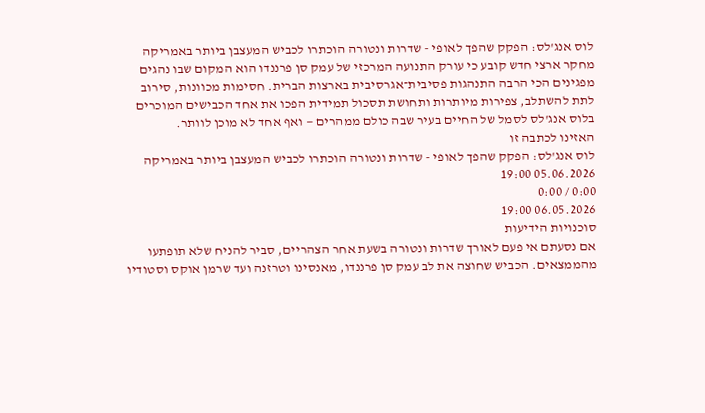לוס אנג'לס: הפקק שהפך לאופי - שדרות ונטורה הוכתרו לכביש המעצבן ביותר באמריקה
מחקר ארצי חדש קובע כי עורק התנועה המרכזי של עמק סן פרננדו הוא המקום שבו נהגים מפגינים הכי הרבה התנהגות פסיבית־אגרסיבית בארצות הברית. חסימות מכוונות, סירוב לתת להשתלב, צפירות מיותרות ותחושת תסכול תמידית הפכו את אחד הכבישים המוכרים בלוס אנג'לס לסמל של החיים בעיר שבה כולם ממהרים — ואף אחד לא מוכן לוותר.
האזינו לכתבה זו
לוס אנג'לס: הפקק שהפך לאופי - שדרות ונטורה הוכתרו לכביש המעצבן ביותר באמריקה
05.06.2026 19:00
0:00 / 0:00
06.05.2026 19:00
סוכנויות הידיעות
אם נסעתם אי פעם לאורך שדרות ונטורה בשעת אחר הצהריים, סביר להניח שלא תופתעו מהממצאים. הכביש שחוצה את לב עמק סן פרננדו, מאנסינו וטרזנה ועד שרמן אוקס וסטודיו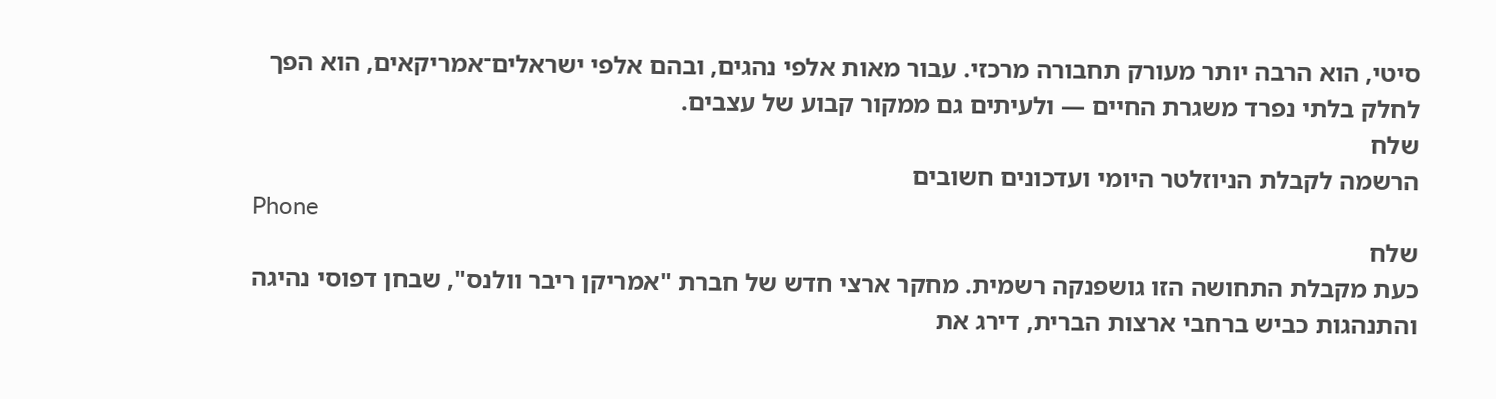סיטי, הוא הרבה יותר מעורק תחבורה מרכזי. עבור מאות אלפי נהגים, ובהם אלפי ישראלים־אמריקאים, הוא הפך לחלק בלתי נפרד משגרת החיים — ולעיתים גם ממקור קבוע של עצבים.
שלח
הרשמה לקבלת הניוזלטר היומי ועדכונים חשובים
Phone
שלח
כעת מקבלת התחושה הזו גושפנקה רשמית. מחקר ארצי חדש של חברת "אמריקן ריבר וולנס", שבחן דפוסי נהיגה והתנהגות כביש ברחבי ארצות הברית, דירג את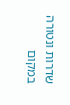שדרות ונטורה במקום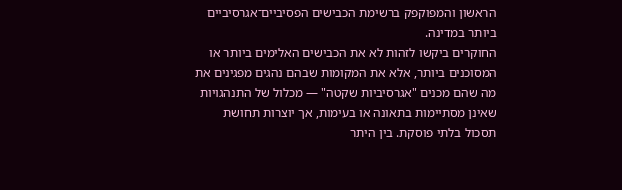הראשון והמפוקפק ברשימת הכבישים הפסיביים־אגרסיביים ביותר במדינה.
החוקרים ביקשו לזהות לא את הכבישים האלימים ביותר או המסוכנים ביותר, אלא את המקומות שבהם נהגים מפגינים את מה שהם מכנים "אגרסיביות שקטה" — מכלול של התנהגויות שאינן מסתיימות בתאונה או בעימות, אך יוצרות תחושת תסכול בלתי פוסקת. בין היתר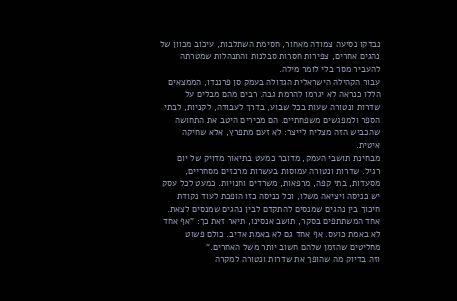נבדקו נסיעה צמודה מאחור, חסימת השתלבות, עיכוב מכוון של נהגים אחרים, צפירות חסרות סבלנות והתנהלות שמטרתה להעביר מסר בלי לומר מילה.
עבור הקהילה הישראלית הגדולה בעמק סן פרננדו, הממצאים הללו כנראה לא יגרמו להרמת גבה. רבים מהם מבלים על שדרות ונטורה שעות בכל שבוע, בדרך לעבודה, לקניות, לבתי הספר ולמפגשים משפחתיים. הם מכירים היטב את התחושה שהכביש הזה מצליח לייצר: לא זעם מתפרץ, אלא שחיקה איטית.
מבחינת תושבי העמק, מדובר כמעט בתיאור מדויק של יום רגיל. שדרות ונטורה עמוסות בעשרות מרכזים מסחריים, מסעדות, בתי קפה, מרפאות, משרדים וחנויות. כמעט לכל עסק יש כניסה ויציאה משלו, וכל כניסה כזו הופכת לעוד נקודת חיכוך בין נהגים שמנסים להתקדם לבין נהגים שמנסים לצאת.
אחד המשתתפים בסקר, תושב אנסינו, תיאר זאת כך: "אף אחד לא באמת כועס. אף אחד גם לא באמת אדיב. כולם פשוט מחליטים שהזמן שלהם חשוב יותר משל האחרים."
וזה בדיוק מה שהופך את שדרות ונטורה למקרה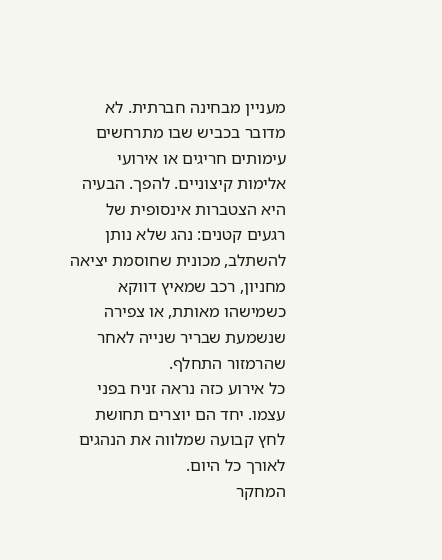מעניין מבחינה חברתית. לא מדובר בכביש שבו מתרחשים עימותים חריגים או אירועי אלימות קיצוניים. להפך. הבעיה היא הצטברות אינסופית של רגעים קטנים: נהג שלא נותן להשתלב, מכונית שחוסמת יציאה מחניון, רכב שמאיץ דווקא כשמישהו מאותת, או צפירה שנשמעת שבריר שנייה לאחר שהרמזור התחלף.
כל אירוע כזה נראה זניח בפני עצמו. יחד הם יוצרים תחושת לחץ קבועה שמלווה את הנהגים לאורך כל היום.
המחקר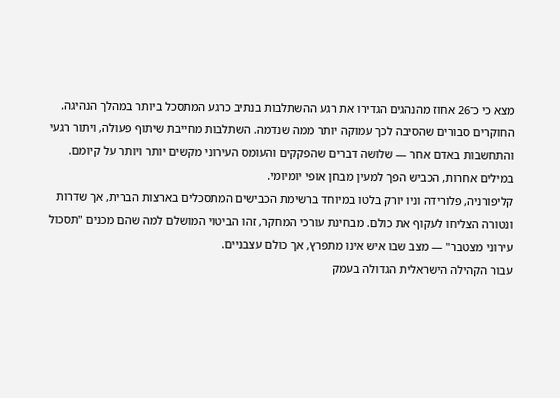מצא כי כ־26 אחוז מהנהגים הגדירו את רגע ההשתלבות בנתיב כרגע המתסכל ביותר במהלך הנהיגה. החוקרים סבורים שהסיבה לכך עמוקה יותר ממה שנדמה. השתלבות מחייבת שיתוף פעולה, ויתור רגעי והתחשבות באדם אחר — שלושה דברים שהפקקים והעומס העירוני מקשים יותר ויותר על קיומם.
במילים אחרות, הכביש הפך למעין מבחן אופי יומיומי.
קליפורניה, פלורידה וניו יורק בלטו במיוחד ברשימת הכבישים המתסכלים בארצות הברית, אך שדרות ונטורה הצליחו לעקוף את כולם. מבחינת עורכי המחקר, זהו הביטוי המושלם למה שהם מכנים "תסכול עירוני מצטבר" — מצב שבו איש אינו מתפרץ, אך כולם עצבניים.
עבור הקהילה הישראלית הגדולה בעמק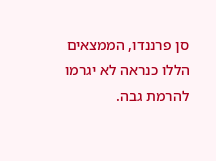סן פרננדו, הממצאים הללו כנראה לא יגרמו להרמת גבה.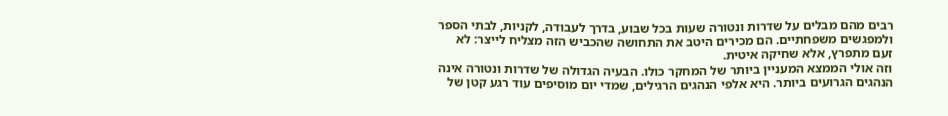רבים מהם מבלים על שדרות ונטורה שעות בכל שבוע, בדרך לעבודה, לקניות, לבתי הספר ולמפגשים משפחתיים. הם מכירים היטב את התחושה שהכביש הזה מצליח לייצר: לא זעם מתפרץ, אלא שחיקה איטית.
וזה אולי הממצא המעניין ביותר של המחקר כולו. הבעיה הגדולה של שדרות ונטורה אינה הנהגים הגרועים ביותר. היא אלפי הנהגים הרגילים, שמדי יום מוסיפים עוד רגע קטן של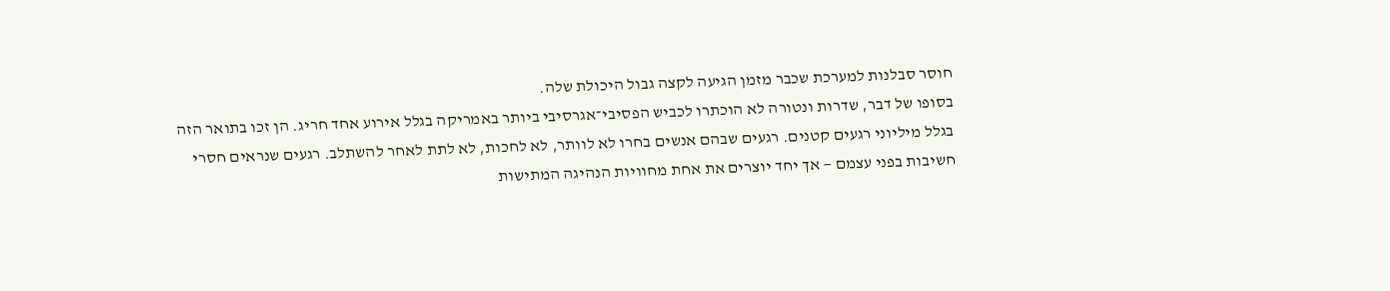חוסר סבלנות למערכת שכבר מזמן הגיעה לקצה גבול היכולת שלה.
בסופו של דבר, שדרות ונטורה לא הוכתרו לכביש הפסיבי־אגרסיבי ביותר באמריקה בגלל אירוע אחד חריג. הן זכו בתואר הזה בגלל מיליוני רגעים קטנים. רגעים שבהם אנשים בחרו לא לוותר, לא לחכות, לא לתת לאחר להשתלב. רגעים שנראים חסרי חשיבות בפני עצמם — אך יחד יוצרים את אחת מחוויות הנהיגה המתישות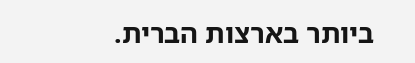ביותר בארצות הברית.